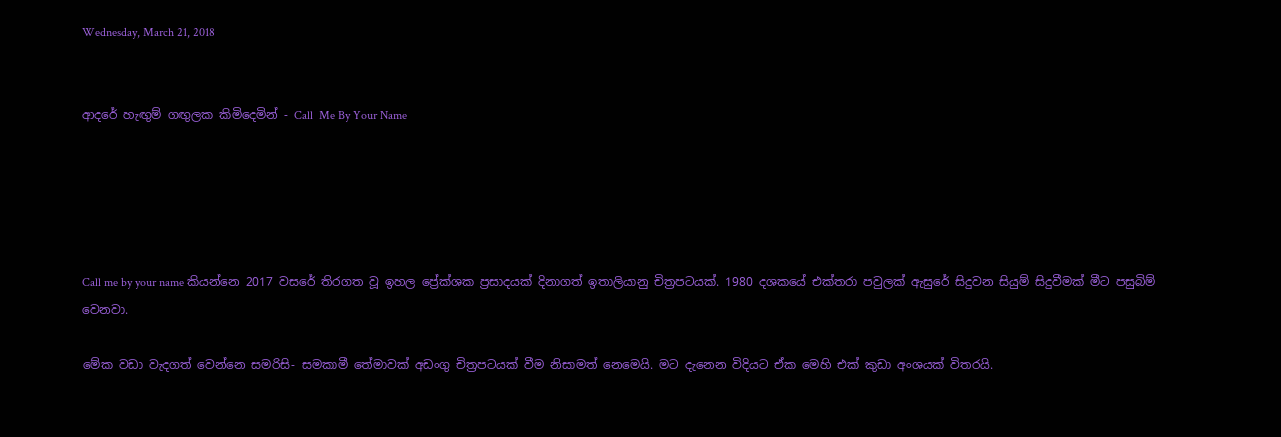Wednesday, March 21, 2018


ආදරේ හැඟුම් ගඟුලක කිමිදෙමින් - Call  Me By Your Name





Call me by your name කියන්නෙ 2017 වසරේ තිරගත වූ ඉහල ප්‍රේක්ශක ප්‍රසාදයක් දිනාගත් ඉතාලියානු චිත්‍රපටයක්. 1980 දශකයේ එක්තරා පවුලක් ඇසුරේ සිදුවන සියුම් සිදුවීමක් මීට පසුබිම් වෙනවා.

මේක වඩා වැදගත් වෙන්නෙ සමරිසි- සමකාමී තේමාවක් අඩංගු චිත්‍රපටයක් වීම නිසාමත් නෙමෙයි. මට දැනෙන විදියට ඒක මෙහි එක් කුඩා අංශයක් විතරයි.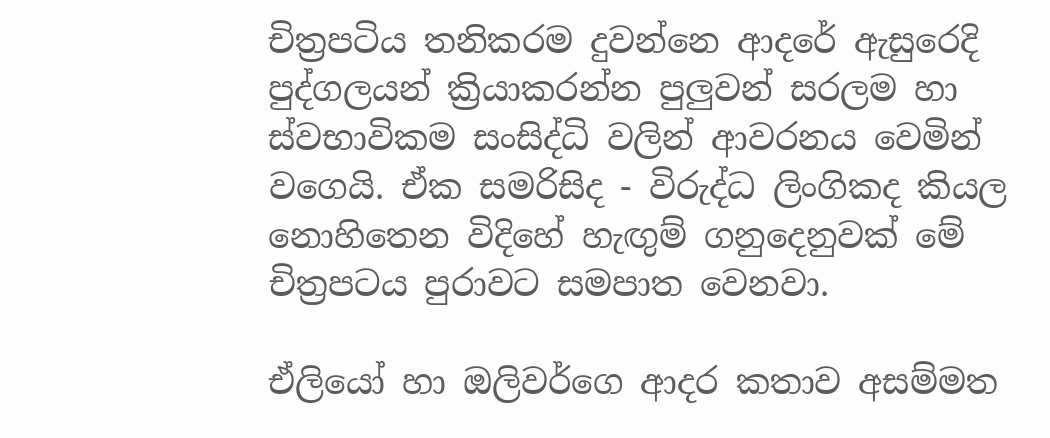චිත්‍රපටිය තනිකරම දුවන්නෙ ආදරේ ඇසුරෙදි පුද්ගලයන් ක්‍රියාකරන්න පුලුවන් සරලම හා ස්වභාවිකම සංසිද්ධි වලින් ආවරනය වෙමින් වගෙයි. ඒක සමරිසිද - විරුද්ධ ලිංගිකද කියල නොහිතෙන විදිහේ හැඟුම් ගනුදෙනුවක් මේ චිත්‍රපටය පුරාවට සමපාත වෙනවා.

ඒලියෝ හා ඔලිවර්ගෙ ආදර කතාව අසම්මත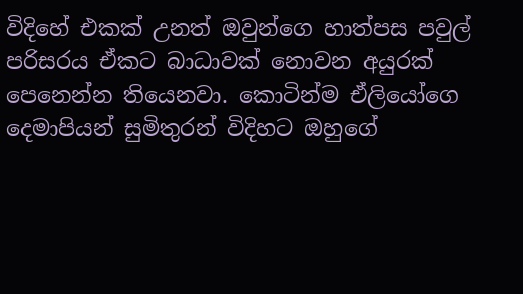විදිහේ එකක් උනත් ඔවුන්ගෙ හාත්පස පවුල් පරිසරය ඒකට බාධාවක් නොවන අයුරක් පෙනෙන්න තියෙනවා. කොටින්ම ඒලියෝගෙ දෙමාපියන් සුමිතුරන් විදිහට ඔහුගේ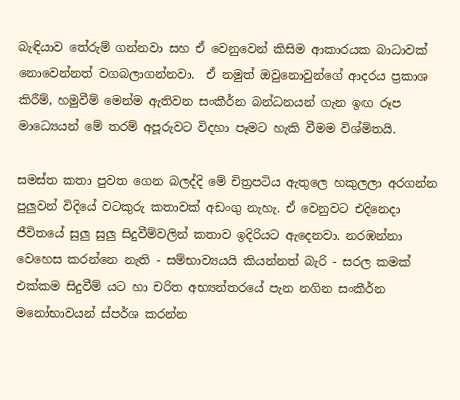බැඳියාව තේරුම් ගන්නවා සහ ඒ වෙනුවෙන් කිසිම ආකාරයක බාධාවක් නොවෙන්නත් වගබලාගන්නවා.  ඒ නමුත් ඔවුනොවුන්ගේ ආදරය ප්‍රකාශ කිරීම්, හමුවීම් මෙන්ම ඇතිවන සංකීර්න බන්ධනයන් ගැන ඉඟ රූප මාධ්‍යෙයන් මේ තරම් අපූරුවට විදහා පෑමට හැකි වීමම විශ්මිතයි.

සමස්ත කතා පුවත ගෙන බලද්දි මේ චිත්‍රපටිය ඇතුලෙ හකුලලා අරගන්න පුලුවන් විදියේ වටකුරු කතාවක් අඩංගු නැහැ. ඒ වෙනුවට එදිනෙදා ජීවිතයේ සුලු සුලු සිදුවීම්වලින් කතාව ඉදිරියට ඇදෙනවා. නරඹන්නා වෙහෙස කරන්නෙ නැති - සම්භාව්‍යයයි කියන්නත් බැරි - සරල කමක් එක්කම සිදුවීම් යට හා චරිත අභ්‍යන්තරයේ පැන නගින සංකීර්න මනෝභාවයන් ස්පර්ශ කරන්න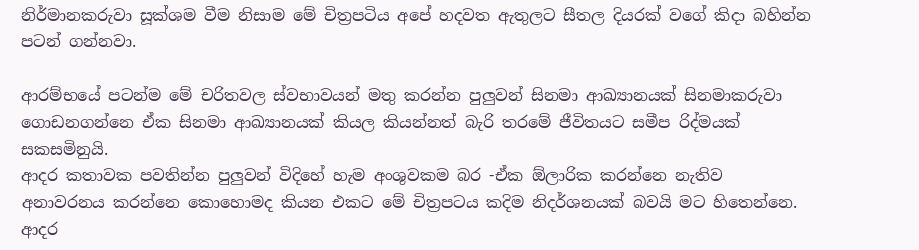නිර්මානකරුවා සූක්ශම වීම නිසාම මේ චිත්‍රපටිය අපේ හදවත ඇතුලට සීතල දියරක් වගේ කිදා බහින්න පටන් ගන්නවා.

ආරම්භයේ පටන්ම මේ චරිතවල ස්වභාවයන් මතු කරන්න පුලුවන් සිනමා ආඛ්‍යානයක් සිනමාකරුවා ගොඩනගන්නෙ ඒක සිනමා ආඛ්‍යානයක් කියල කියන්නත් බැරි තරමේ ජීවිතයට සමීප රිද්මයක් සකසමිනුයි.
ආදර කතාවක පවතින්න පුලුවන් විදිහේ හැම අංශුවකම බර -ඒක ඕලාරික කරන්නෙ නැතිව අනාවරනය කරන්නෙ කොහොමද කියන එකට මේ චිත්‍රපටය කදිම නිදර්ශනයක් බවයි මට හිතෙන්නෙ. ආදර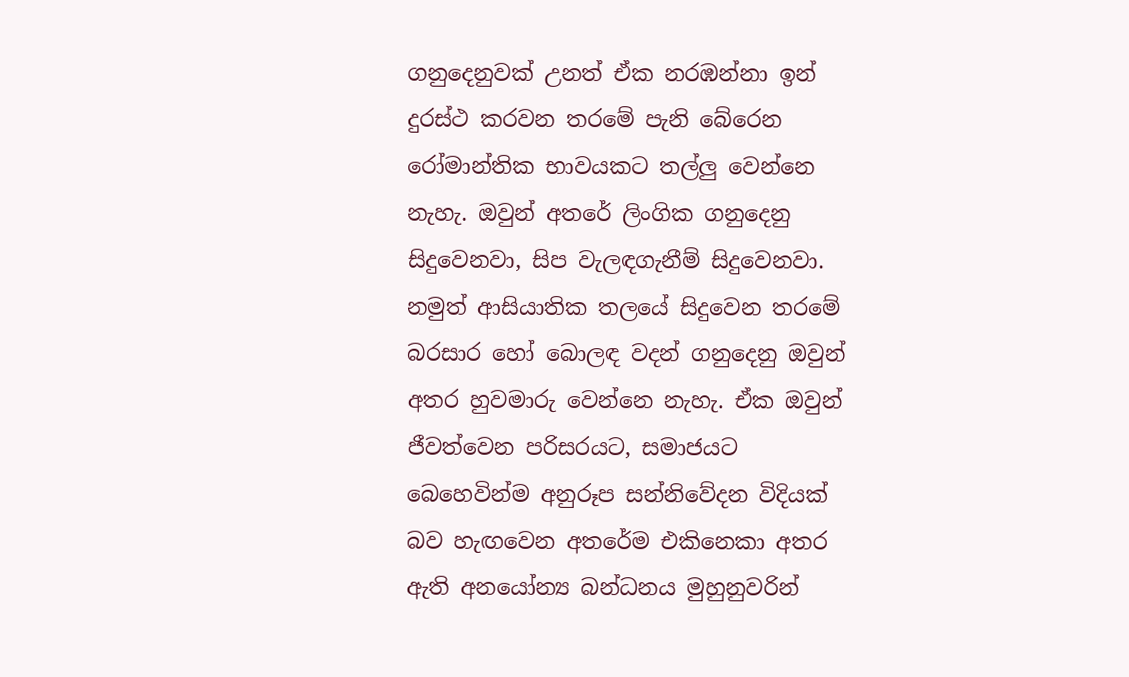ගනුදෙනුවක් උනත් ඒක නරඹන්නා ඉන් දුරස්ථ කරවන තරමේ පැනි බේරෙන රෝමාන්තික භාවයකට තල්ලු වෙන්නෙ නැහැ. ඔවුන් අතරේ ලිංගික ගනුදෙනු සිදුවෙනවා, සිප වැලඳගැනීම් සිදුවෙනවා. නමුත් ආසියාතික තලයේ සිදුවෙන තරමේ බරසාර හෝ බොලඳ වදන් ගනුදෙනු ඔවුන් අතර හුවමාරු වෙන්නෙ නැහැ. ඒක ඔවුන් ජීවත්වෙන පරිසරයට, සමාජයට බෙහෙවින්ම අනුරූප සන්නිවේදන විදියක් බව හැඟවෙන අතරේම එකිනෙකා අතර ඇති අනයෝන්‍ය බන්ධනය මුහුනුවරින්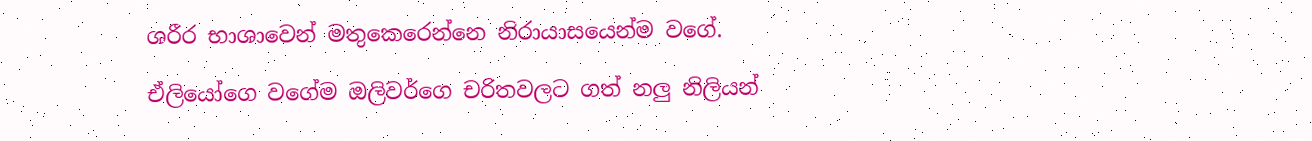ශරීර භාශාවෙන් මතුකෙරෙන්නෙ නිරායාසයෙන්ම වගේ.

ඒලියෝගෙ වගේම ඔලිවර්ගෙ චරිතවලට ගත් නලු නිලියන්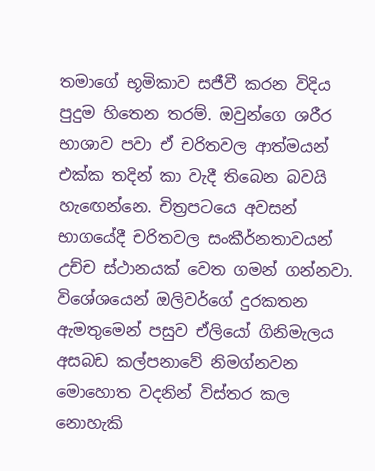තමාගේ භූමිකාව සජීවී කරන විදිය පුදුම හිතෙන තරම්. ඔවුන්ගෙ ශරීර භාශාව පවා ඒ චරිතවල ආත්මයන් එක්ක තදින් කා වැදී තිබෙන බවයි හැඟෙන්නෙ. චිත්‍රපටයෙ අවසන් භාගයේදී චරිතවල සංකීර්නතාවයන් උච්ච ස්ථානයක් වෙත ගමන් ගන්නවා. විශේශයෙන් ඔලිවර්ගේ දුරකතන ඇමතුමෙන් පසුව ඒලියෝ ගිනිමැලය අසබඩ කල්පනාවේ නිමග්නවන මොහොත වදනින් විස්තර කල නොහැකි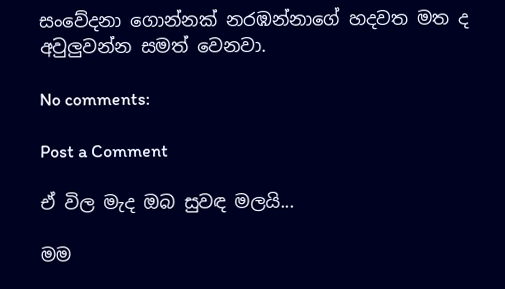සංවේදනා ගොන්නක් නරඹන්නාගේ හදවත මත ද අවුලුවන්න සමත් වෙනවා.

No comments:

Post a Comment

ඒ විල මැද ඔබ සුවඳ මලයි...

මම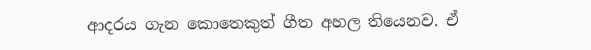ආදරය ගැන කොතෙකුත් ගීත අහල තියෙනව. ඒ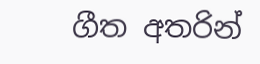ගීත අතරින්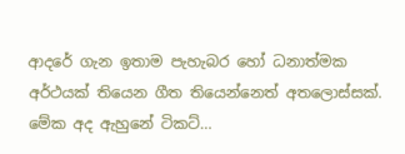ආදරේ ගැන ඉතාම පැහැබර හෝ ධනාත්මක අර්ථයක් තියෙන ගීත තියෙන්නෙත් අතලොස්සක්. මේක අද ඇහුනේ ටිකට්...